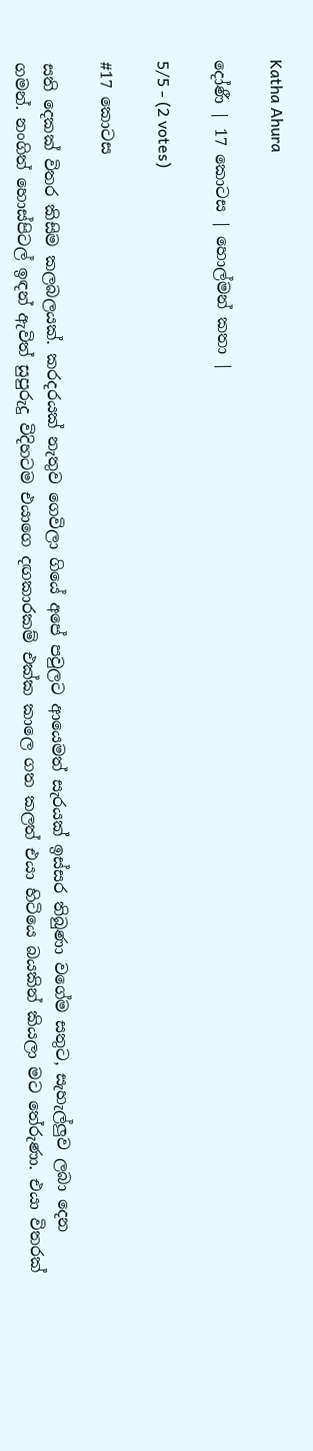Katha Ahura

දෝණී | 17 කොටස | හොල්මන් කතා |

5/5 - (2 votes)

#17 කොටස

සති දෙකක් විතර කිසිම කලබලයක්. කරදරයක් නැතුව ගෙවිලා ගියේ අපේ පවුලට ආයෙමත් සැරයක් ඉස්සර තිබුණා වගේම සතුට, සැහැල්ලුව ලබා දෙන ගමන්. නංගිත් හොස්පිටල් ඉඳන් ඇවිත් සුපුරුදු විදිහටම එයාගෙ දඟකාරකම් එක්ක කාලෙ ගත කලත් එයා හිටියෙ බයකින් කියලා මට තේරුණා. එයා විතරක්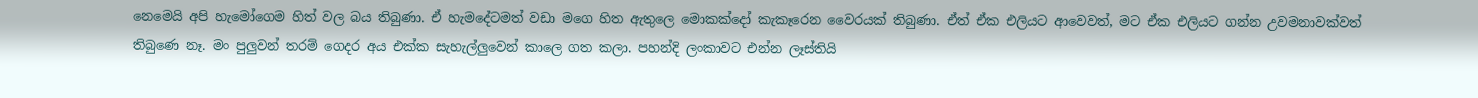නෙමෙයි අපි හැමෝගෙම හිත් වල බය තිබුණා. ඒ හැමදේටමත් වඩා මගෙ හිත ඇතුලෙ මොකක්දෝ කැකෑරෙන වෛරයක් තිබුණා. ඒත් ඒක එලියට ආවෙවත්, මට ඒක එලියට ගන්න උවමනාවක්වත් තිබුණෙ නෑ. මං පුලුවන් තරම් ගෙදර අය එක්ක සැහැල්ලුවෙන් කාලෙ ගත කලා. පහන්දි ලංකාවට එන්න ලෑස්තියි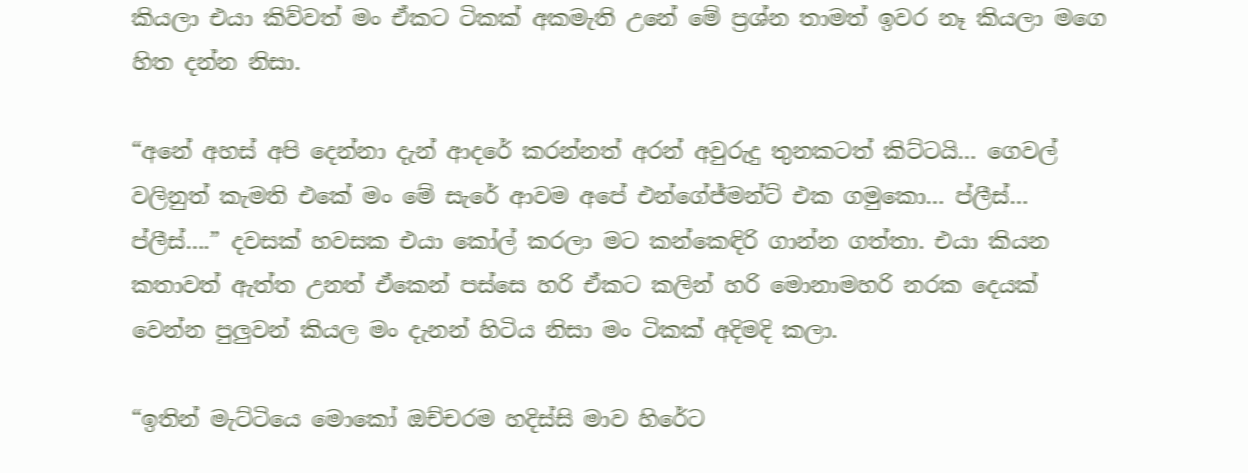කියලා එයා කිව්වත් මං ඒකට ටිකක් අකමැති උනේ මේ ප්‍රශ්න තාමත් ඉවර නෑ කියලා මගෙ හිත දන්න නිසා.

“අනේ අහස් අපි දෙන්නා දැන් ආදරේ කරන්නත් අරන් අවුරුදු තුනකටත් කිට්ටයි… ගෙවල් වලිනුත් කැමති එකේ මං මේ සැරේ ආවම අපේ එන්ගේජ්මන්ට් එක ගමුකො… ප්ලීස්… ප්ලීස්….” දවසක් හවසක එයා කෝල් කරලා මට කන්කෙඳිරි ගාන්න ගත්තා. එයා කියන කතාවත් ඇත්ත උනත් ඒකෙන් පස්සෙ හරි ඒකට කලින් හරි මොනාමහරි නරක දෙයක් වෙන්න පුලුවන් කියල මං දැනන් හිටිය නිසා මං ටිකක් අදිමදි කලා.

“ඉතින් මැට්ටියෙ මොකෝ ඔච්චරම හදිස්සි මාව හිරේට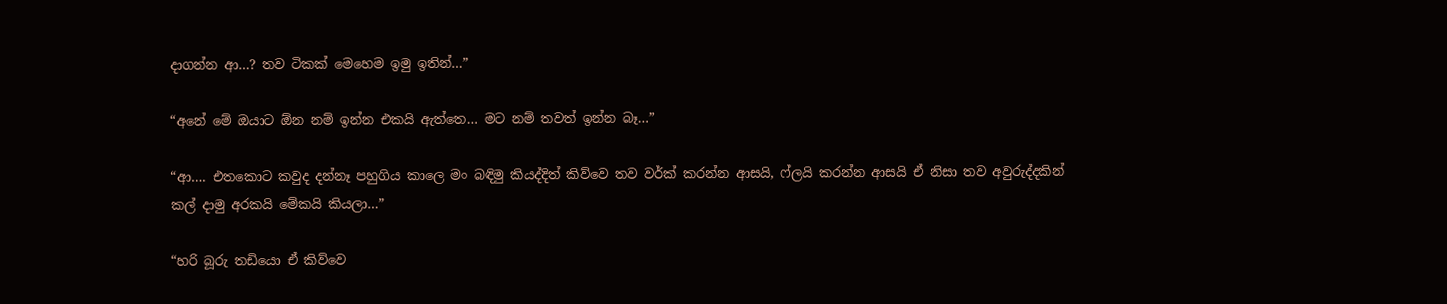දාගන්න ආ…? තව ටිකක් මෙහෙම ඉමු ඉතින්…”

“අනේ මේ ඔයාට ඕන නම් ඉන්න එකයි ඇත්තෙ… මට නම් තවත් ඉන්න බෑ…”

“ආ…. එතකොට කවුද දන්නෑ පහුගිය කාලෙ මං බඳිමු කියද්දිත් කිව්වෙ තව වර්ක් කරන්න ආසයි, ෆ්ලයි කරන්න ආසයි ඒ නිසා තව අවුරුද්දකින් කල් දාමු අරකයි මේකයි කියලා…”

“හරි බූරු තඩියො ඒ කිව්වෙ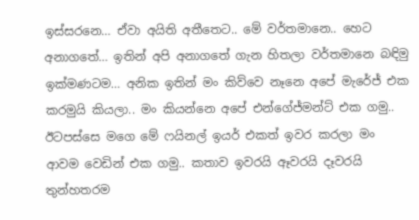ඉස්සරනෙ… ඒවා අයිති අතීතෙට.. මේ වර්තමානෙ.. හෙට අනාගතේ… ඉතින් අපි අනාගතේ ගැන හිතලා වර්තමානෙ බඳිමු ඉක්මණටම… අනික ඉතින් මං කිව්වෙ නෑනෙ අපේ මැරේජ් එක කරමුයි කියලා.. මං කියන්නෙ අපේ එන්ගේජ්මන්ට් එක ගමු.. ඊටපස්සෙ මගෙ මේ ෆයිනල් ඉයර් එකත් ඉවර කරලා මං ආවම වෙඩින් එක ගමු.. කතාව ඉවරයි ඈවරයි දෑවරයි තුන්හතරම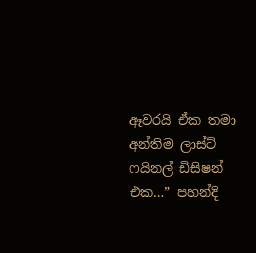ඈවරයි ඒක තමා අන්තිම ලාස්ට් ෆයිනල් ඩිසිෂන් එක…” පහන්දි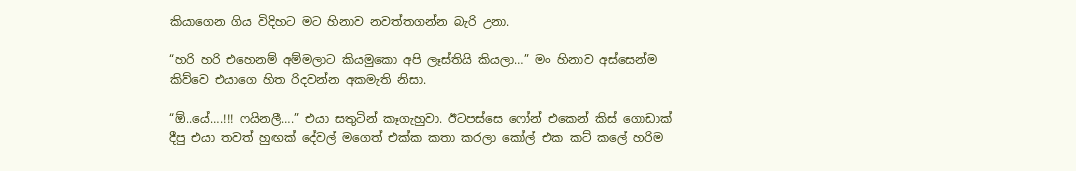කියාගෙන ගිය විදිහට මට හිනාව නවත්තගන්න බැරි උනා.

“හරි හරි එහෙනම් අම්මලාට කියමුකො අපි ලෑස්තියි කියලා…” මං හිනාව අස්සෙන්ම කිව්වෙ එයාගෙ හිත රිදවන්න අකමැති නිසා.

“ඕ..යේ….!!! ෆයිනලී….” එයා සතුටින් කෑගැහුවා. ඊටපස්සෙ ෆෝන් එකෙන් කිස් ගොඩාක් දීපු එයා තවත් හුඟක් දේවල් මගෙත් එක්ක කතා කරලා කෝල් එක කට් කලේ හරිම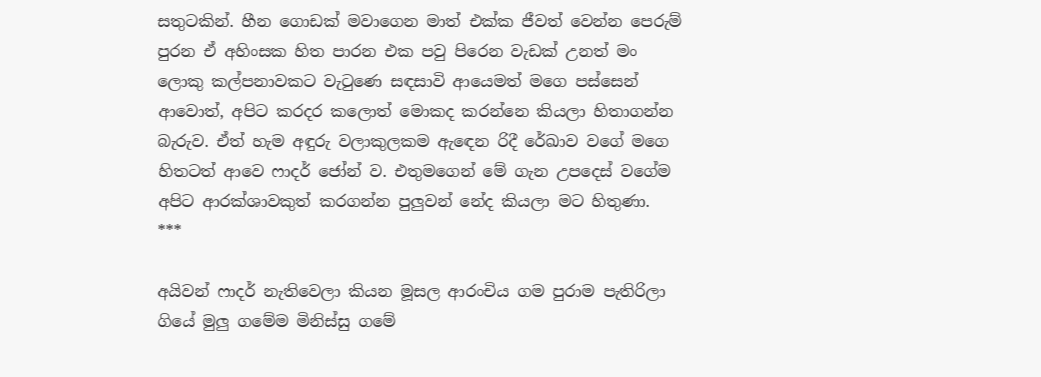සතුටකින්. හීන ගොඩක් මවාගෙන මාත් එක්ක ජීවත් වෙන්න පෙරුම් පුරන ඒ අහිංසක හිත පාරන එක පවු පිරෙන වැඩක් උනත් මං ලොකු කල්පනාවකට වැටුණෙ සඳසාවි ආයෙමත් මගෙ පස්සෙන් ආවොත්, අපිට කරදර කලොත් මොකද කරන්නෙ කියලා හිතාගන්න බැරුව. ඒත් හැම අඳුරු වලාකුලකම ඇඳෙන රිදී රේඛාව වගේ මගෙ හිතටත් ආවෙ ෆාදර් ජෝන් ව. එතුමගෙන් මේ ගැන උපදෙස් වගේම අපිට ආරක්ශාවකුත් කරගන්න පුලුවන් නේද කියලා මට හිතුණා.
***

අයිවන් ෆාදර් නැතිවෙලා කියන මූසල ආරංචිය ගම පුරාම පැතිරිලා ගියේ මුලු ගමේම මිනිස්සු ගමේ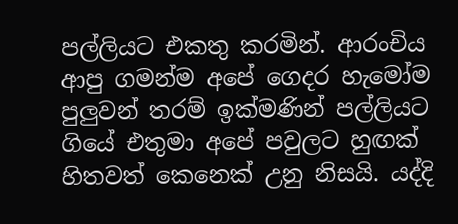පල්ලියට එකතු කරමින්. ආරංචිය ආපු ගමන්ම අපේ ගෙදර හැමෝම පුලුවන් තරම් ඉක්මණින් පල්ලියට ගියේ එතුමා අපේ පවුලට හුඟක් හිතවත් කෙනෙක් උනු නිසයි. යද්දි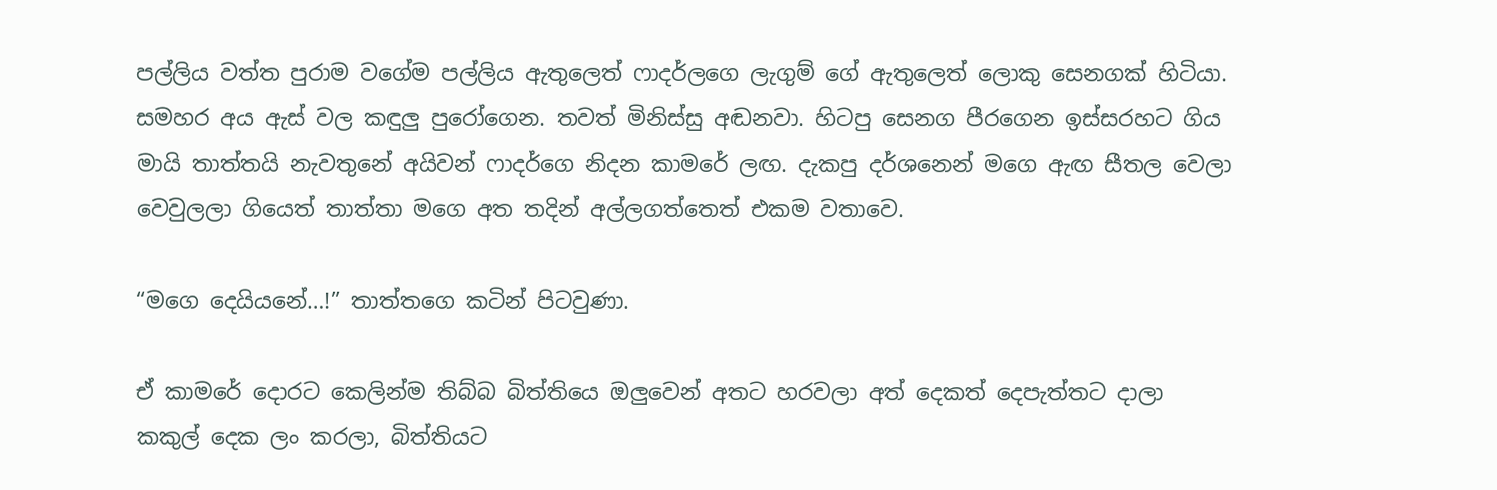පල්ලිය වත්ත පුරාම වගේම පල්ලිය ඇතුලෙත් ෆාදර්ලගෙ ලැගුම් ගේ ඇතුලෙත් ලොකු සෙනගක් හිටියා. සමහර අය ඇස් වල කඳුලු පුරෝගෙන. තවත් මිනිස්සු අඬනවා. හිටපු සෙනග පීරගෙන ඉස්සරහට ගිය මායි තාත්තයි නැවතුනේ අයිවන් ෆාදර්ගෙ නිදන කාමරේ ලඟ. දැකපු දර්ශනෙන් මගෙ ඇඟ සීතල වෙලා වෙවුලලා ගියෙත් තාත්තා මගෙ අත තදින් අල්ලගත්තෙත් එකම වතාවෙ.

“මගෙ දෙ‍යියනේ…!” තාත්තගෙ කටින් පිටවුණා.

ඒ කාමරේ දොරට කෙලින්ම තිබ්බ බිත්තියෙ ඔලුවෙන් අතට හරවලා අත් දෙකත් දෙපැත්තට දාලා කකුල් දෙක ලං කරලා, බිත්තියට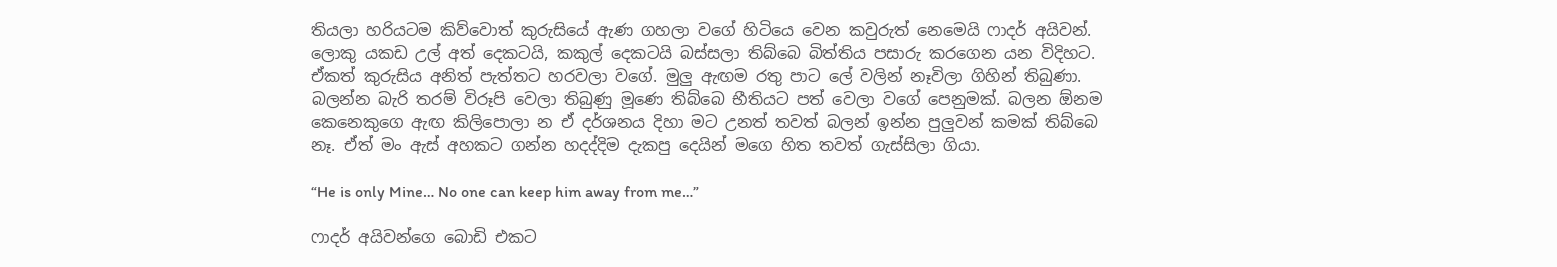තියලා හරියටම කිව්වොත් කුරුසියේ ඇණ ගහලා වගේ හිටියෙ වෙන කවුරුත් නෙමෙයි ෆාදර් අයිවන්. ලොකු යකඩ උල් අත් දෙකටයි, කකුල් දෙකටයි බස්සලා තිබ්බෙ බිත්තිය පසාරු කරගෙන යන විදිහට. ඒකත් කුරුසිය අනිත් පැත්තට හරවලා වගේ. මුලු ඇඟම රතු පාට ලේ වලින් නෑවිලා ගිහින් තිබුණා. බලන්න බැරි තරම් විරූපි වෙලා තිබුණු මූණෙ තිබ්බෙ භීතියට පත් වෙලා වගේ පෙනුමක්. බලන ඕනම කෙනෙකුගෙ ඇඟ කිලිපොලා න ඒ දර්ශනය දිහා මට උනත් තවත් බලන් ඉන්න පුලුවන් කමක් තිබ්බෙ නෑ. ඒත් මං ඇස් අහකට ගන්න හදද්දිම දැකපු දෙයින් මගෙ හිත තවත් ගැස්සිලා ගියා.

“He is only Mine… No one can keep him away from me…”

ෆාදර් අයිවන්ගෙ බොඩි එකට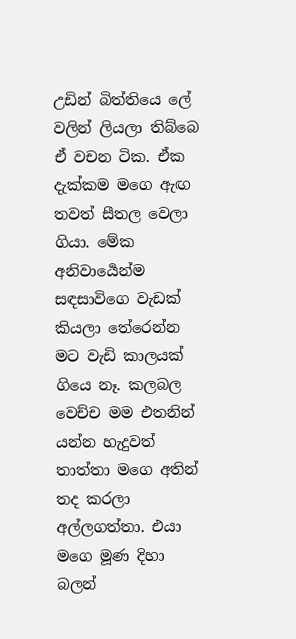උඩින් බිත්තියෙ ලේ වලින් ලියලා තිබ්බෙ ඒ වචන ටික. ඒක දැක්කම මගෙ ඇඟ තවත් සීතල වෙලා ගියා. මේක අනිවාර්‍යෙන්ම සඳසාවිගෙ වැඩක් කියලා තේරෙන්න මට වැඩි කාලයක් ගියෙ නෑ. කලබල වෙච්ච මම එතනින් යන්න හැදුවත් තාත්තා මගෙ අතින් තද කරලා අල්ලගත්තා. එයා මගෙ මූණ දිහා බලන්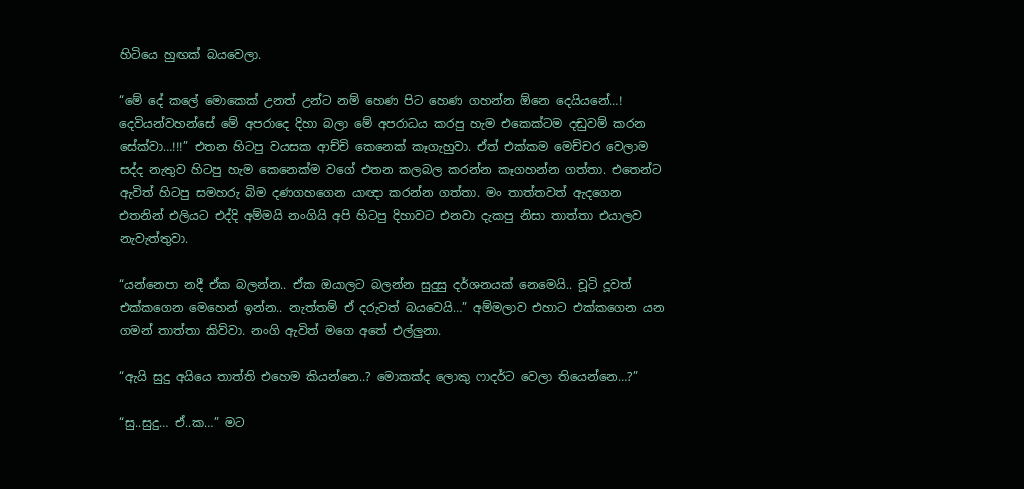හිටියෙ හුඟක් බයවෙලා.

“මේ දේ කලේ මොකෙක් උනත් උන්ට නම් හෙණ පිට හෙණ ගහන්න ඕනෙ දෙයියනේ…! දෙවියන්වහන්සේ මේ අපරාදෙ දිහා බලා මේ අපරාධය කරපු හැම එකෙක්ටම දඬුවම් කරන සේක්වා…!!!” එතන හිටපු වයසක ආච්චි කෙනෙක් කෑගැහුවා. ඒත් එක්කම මෙච්චර වෙලාම සද්ද නැතුව හිටපු හැම කෙනෙක්ම වගේ එතන කලබල කරන්න කෑගහන්න ගත්තා. එතෙන්ට ඇවිත් හිටපු සමහරු බිම දණගහගෙන යාඥා කරන්න ගත්තා. මං තාත්තවත් ඇදගෙන එතනින් එලියට එද්දි අම්මයි නංගියි අපි හිටපු දිහාවට එනවා දැකපු නිසා තාත්තා එයාලව නැවැත්තුවා.

“යන්නෙපා නදී ඒක බලන්න.. ඒක ඔයාලට බලන්න සුදුසු දර්ශනයක් නෙමෙයි.. චූටි දූවත් එක්කගෙන මෙහෙන් ඉන්න.. නැත්තම් ඒ දරුවත් බයවෙයි…” අම්මලාව එහාට එක්කගෙන යන ගමන් තාත්තා කිව්වා. නංගි ඇවිත් මගෙ අතේ එල්ලුනා.

“ඇයි සුදු අයියෙ තාත්ති එහෙම කියන්නෙ..? මොකක්ද ලොකු ෆාදර්ට වෙලා තියෙන්නෙ…?”

“සු..සුදු… ඒ..ක…” මට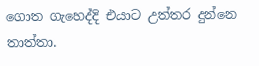ගොත ගැහෙද්දි එයාට උත්තර දුන්නෙ තාත්තා.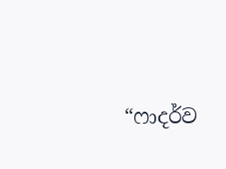“ෆාදර්ව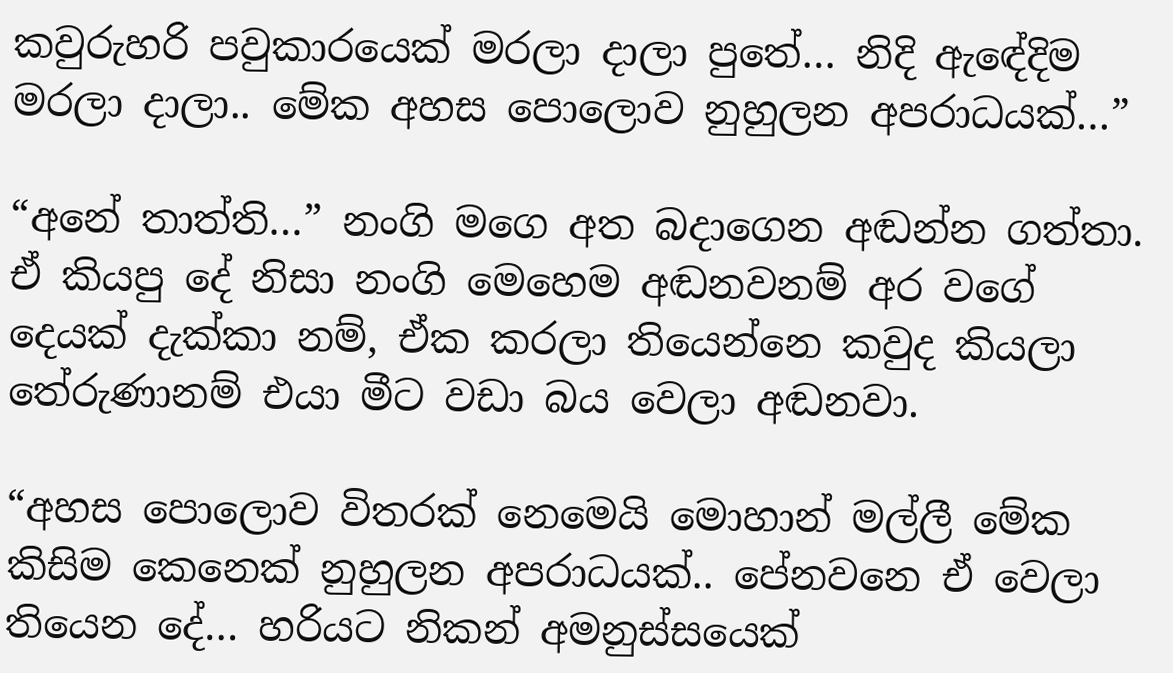කවුරුහරි පවුකාරයෙක් මරලා දාලා පුතේ… නිදි ඇඳේදිම මරලා දාලා.. මේක අහස පොලොව නුහුලන අපරාධයක්…”

“අනේ තාත්ති…” නංගි මගෙ අත බදාගෙන අඬන්න ගත්තා. ඒ කියපු දේ නිසා නංගි මෙහෙම අඬනවනම් අර වගේ දෙයක් දැක්කා නම්, ඒක කරලා තියෙන්නෙ කවුද කියලා තේරුණානම් එයා මීට වඩා බය වෙලා අඬනවා.

“අහස පොලොව විතරක් නෙමෙයි මොහාන් මල්ලී මේක කිසිම කෙනෙක් නුහුලන අපරාධයක්.. පේනවනෙ ඒ වෙලා තියෙන දේ… හරියට නිකන් අමනුස්සයෙක්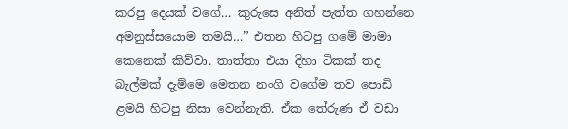කරපු දෙයක් වගේ… කුරුසෙ අනිත් පැත්ත ගහන්නෙ අමනුස්සයොම තමයි…” එතන හිටපු ගමේ මාමා කෙනෙක් කිව්වා. තාත්තා එයා දිහා ටිකක් තද බැල්මක් දැම්මෙ මෙතන නංගි වගේම තව පොඩි ළමයි හිටපු නිසා වෙන්නැති. ඒක තේරුණ ඒ වඩා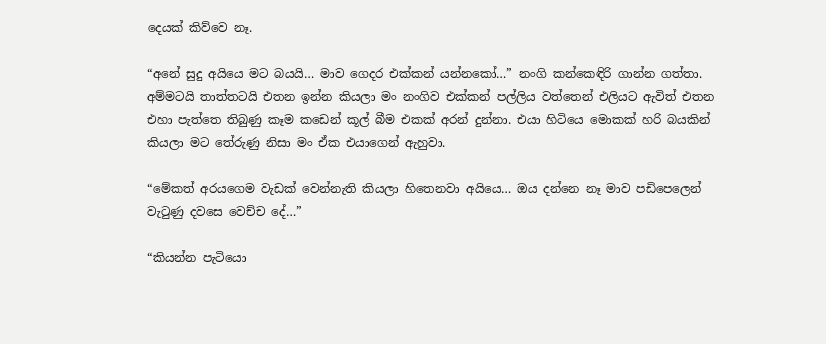දෙයක් කිව්වෙ නෑ.

“අනේ සුදු අයියෙ මට බයයි… මාව ගෙදර එක්කන් යන්නකෝ…” නංගි කන්කෙඳිරි ගාන්න ගත්තා. අම්මටයි තාත්තටයි එතන ඉන්න කියලා මං නංගිව එක්කන් පල්ලිය වත්තෙන් එලියට ඇවිත් එතන එහා පැත්තෙ තිබුණු කෑම කඩෙන් කූල් බීම එකක් අරන් දුන්නා. එයා හිටියෙ මොකක් හරි බයකින් කියලා මට තේරුණු නිසා මං ඒක එයාගෙන් ඇහුවා.

“මේකත් අරයගෙම වැඩක් වෙන්නැති කියලා හිතෙනවා අයියෙ… ඔය දන්නෙ නෑ මාව පඩිපෙලෙන් වැටුණු දවසෙ වෙච්ච දේ…”

“කියන්න පැටියො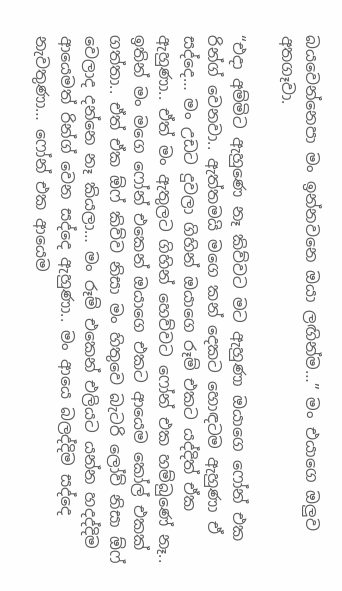බයවෙන්නෙපා මං ඉන්නවනෙ ඔයා ලඟින්ම…” මං එයාගෙ ඔලුව අතගෑවා.

“එදා අම්මිට ඇහුණෙ නෑ කිව්වට මට ඇහුණා ඔයාගෙ ෆෝන් එක රින්ග් වෙනවා.. ඇත්තමයි මගෙ කන් දෙකට හොඳටම ඇහුණා ඒ සද්දෙ… මං උඩට දුවලා ගිහින් ඔයාගෙ රූම් එකට යද්දිත් ඒක ඇහුණා.. ඒත් මං ඇතුලට ගිහින් හෙව්වට ෆෝන් එක හම්බුණේ නෑ.. ඉතින් මං මගෙ ෆෝන් එකෙන් ඔයාගෙ එකට ආයෙම කෝල් එකක් ගත්තා.. ඒත් ඒක ඕෆ් කිව්ව නිසා මං හිතුවෙ බැටරි ලෝව් නිසා ඕෆ් වෙලාද දන්නෙ නෑ කියලා… මං රූම් එකෙන් එලියට යන්න හදද්දිම ආයෙමත් රින්ග් වෙන සද්දෙ ඇහුණා.. මං ආයෙ බලද්දිම සද්දෙ නැවතුණා… ෆෝන් එක ආයෙම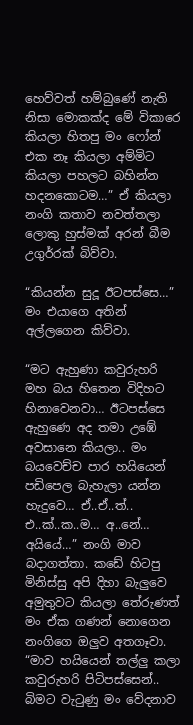හෙව්වත් හම්බුණේ නැති නිසා මොකක්ද මේ විකාරෙ කියලා හිතපු මං ෆෝන් එක නෑ කියලා අම්මිට කියලා පහලට බහින්න හදනකොටම…” ඒ කියලා නංගි කතාව නවත්තලා ලොකු හුස්මක් අරන් බීම උගුර්‍රක් බිව්වා.

“කියන්න සුදූ ඊටපස්සෙ…” මං එයාගෙ අතින් අල්ලගෙන කිව්වා.

“මට ඇහුණා කවුරුහරි මහ බය හිතෙන විදිහට හිනාවෙනවා… ඊටපස්සෙ ඇහුණෙ අද තමා උඹේ අවසානෙ කියලා.. මං බයවෙච්ච පාර හයියෙන් පඩිපෙල බැහැලා යන්න හැදුවෙ… ඒ..ඒ..ත්.. එ..ක්..ක..ම… අ..නේ… අයියේ…” නංගි මාව බදාගත්තා. කඩේ හිටපු මිනිස්සු අපි දිහා බැලුවෙ අමුතුවට කියලා තේරුණත් මං ඒක ගණන් නොගෙන නංගිගෙ ඔලුව අතගෑවා. “මාව හයියෙන් තල්ලු කලා කවුරුහරි පිටිපස්සෙන්.. බිමට වැටුණු මං වේදනාව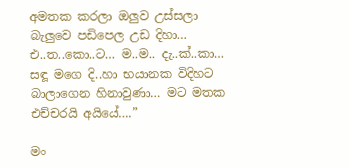අමතක කරලා ඔලුව උස්සලා බැලුවෙ පඩිපෙල උඩ දිහා… එ..ත..කො..ට… ම..ම.. දැ..ක්..කා… සඳූ මගෙ දි..හා භයානක විදිහට බාලාගෙන හිනාවුණා… මට මතක එච්චරයි අයියේ….”

මං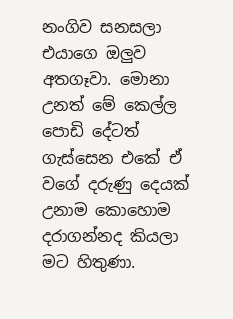නංගිව සනසලා එයාගෙ ඔලුව අතගෑවා. මොනා උනත් මේ කෙල්ල පොඩි දේටත් ගැස්සෙන එකේ ඒ වගේ දරුණු දෙයක් උනාම කොහොම දරාගන්නද කියලා මට හිතුණා.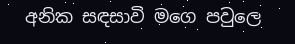අනික සඳසාවි මගෙ පවුලෙ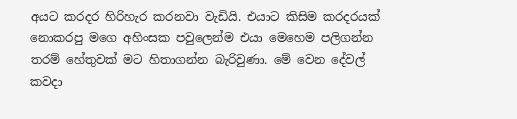අයට කරදර හිරිහැර කරනවා වැඩියි. එයාට කිසිම කරදරයක් නොකරපු මගෙ අහිංසක පවුලෙන්ම එයා මෙහෙම පලිගන්න තරම් හේතුවක් මට හිතාගන්න බැරිවුණා. මේ වෙන දේවල් කවදා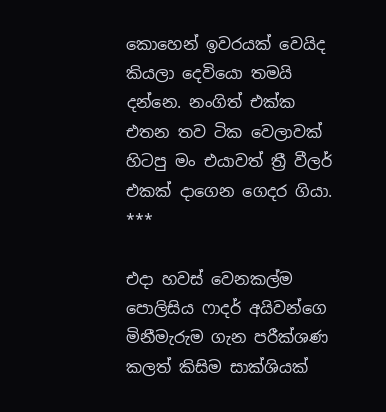කොහෙන් ඉවරයක් වෙයිද කියලා දෙවියො තමයි දන්නෙ. නංගිත් එක්ක එතන තව ටික වෙලාවක් හිටපු මං එයාවත් ත්‍රී වීලර් එකක් දාගෙන ගෙදර ගියා.
***

එදා හවස් වෙනකල්ම පොලිසිය ෆාදර් අයිවන්ගෙ මිනීමැරුම ගැන පරීක්ශණ කලත් කිසිම සාක්ශියක්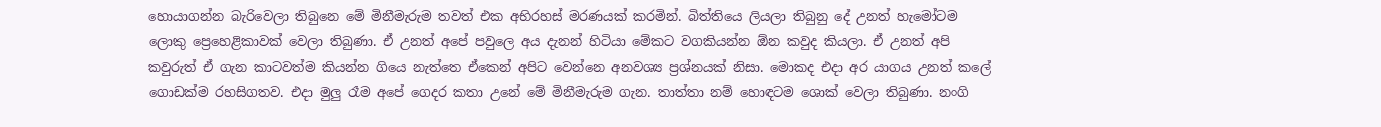හොයාගන්න බැරිවෙලා තිබුනෙ මේ මිනීමැරුම තවත් එක අභිරහස් මරණයක් කරමින්. බිත්තියෙ ලියලා තිබුනු දේ උනත් හැමෝටම ලොකු ප්‍රෙහෙළිකාවක් වෙලා තිබුණා. ඒ උනත් අපේ පවුලෙ අය දැනන් හිටියා මේකට වගකියන්න ඕන කවුද කියලා. ඒ උනත් අපි කවුරුත් ඒ ගැන කාටවත්ම කියන්න ගියෙ නැත්තෙ ඒකෙන් අපිට වෙන්නෙ අනවශ්‍ය ප්‍රශ්නයක් නිසා. මොකද එදා අර යාගය උනත් කලේ ගොඩක්ම රහසිගතව. එදා මුලු රෑම අපේ ගෙදර කතා උනේ මේ මිනීමැරුම ගැන. තාත්තා නම් හොඳටම ශොක් වෙලා තිබුණා. නංගි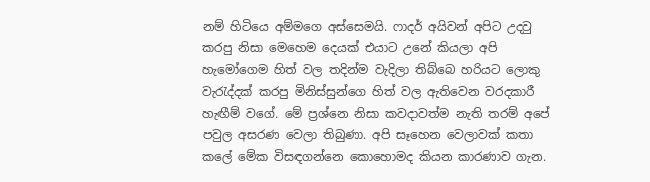නම් හිටියෙ අම්මගෙ අස්සෙමයි. ෆාදර් අයිවන් අපිට උදවු කරපු නිසා මෙහෙම දෙයක් එයාට උනේ කියලා අපි හැමෝගෙම හිත් වල තදින්ම වැදිලා තිබ්බෙ හරියට ලොකු වැරැද්දක් කරපු මිනිස්සුන්ගෙ හිත් වල ඇතිවෙන වරදකාරී හැඟීම් වගේ. මේ ප්‍රශ්නෙ නිසා කවදාවත්ම නැති තරම් අපේ පවුල අසරණ වෙලා තිබුණා. අපි සෑහෙන වෙලාවක් කතා කලේ මේක විසඳගන්නෙ කොහොමද කියන කාරණාව ගැන.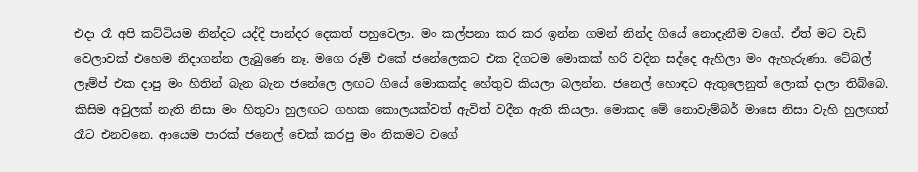එදා රෑ අපි කට්ටියම නින්දට යද්දි පාන්දර දෙකත් පහුවෙලා. මං කල්පනා කර කර ඉන්න ගමන් නින්ද ගියේ නොදැනීම වගේ. ඒත් මට වැඩි වෙලාවක් එහෙම නිදාගන්න ලැබුණෙ නෑ. මගෙ රූම් එකේ ජනේලෙකට එක දිගටම මොකක් හරි වදින සද්දෙ ඇහිලා මං ඇහැරුණා. ටේබල් ලෑම්ප් එක දාපු මං හිතින් බැන බැන ජනේලෙ ලඟට ගියේ මොකක්ද හේතුව කියලා බලන්න. ජනෙල් හොඳට ඇතුලෙනුත් ලොක් දාලා තිබ්බෙ. කිසිම අවුලක් නැති නිසා මං හිතුවා හුලඟට ගහක කොලයක්වත් ඇවිත් වදීන ඇති කියලා. මොකද මේ නොවැම්බර් මාසෙ නිසා වැහි හුලඟත් රෑට එනවනෙ. ආයෙම පාරක් ජනෙල් චෙක් කරපු මං නිකමට වගේ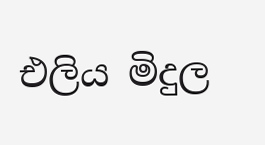එලිය මිදුල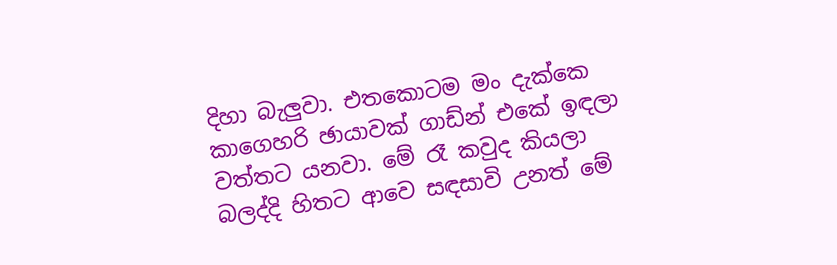දිහා බැලුවා. එතකොටම මං දැක්කෙ කාගෙහරි ඡායාවක් ගාඩ්න් එකේ ඉඳලා වත්තට යනවා. මේ රෑ කවුද කියලා බලද්දි හිතට ආවෙ සඳසාවි උනත් මේ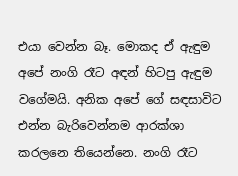එයා වෙන්න බෑ. මොකද ඒ ඇඳුම අපේ නංගි රෑට අඳන් හිටපු ඇඳුම වගේමයි. අනික අපේ ගේ සඳසාවිට එන්න බැරිවෙන්නම ආරක්ශා කරලනෙ තියෙන්නෙ. නංගි රෑට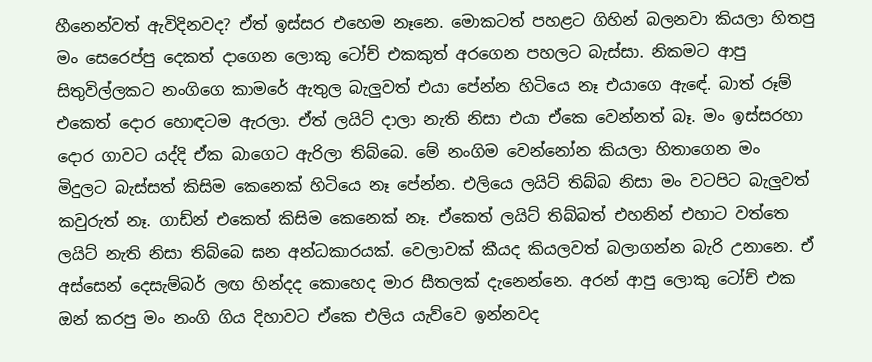හීනෙන්වත් ඇවිදිනවද? ඒත් ඉස්සර එහෙම නෑනෙ. මොකටත් පහළට ගිහින් බලනවා කියලා හිතපු මං සෙරෙප්පු දෙකත් දාගෙන ලොකු ටෝච් එකකුත් අරගෙන පහලට බැස්සා. නිකමට ආපු සිතුවිල්ලකට නංගිගෙ කාමරේ ඇතුල බැලුවත් එයා පේන්න හිටියෙ නෑ එයාගෙ ඇඳේ. බාත් රූම් එකෙත් දොර හොඳටම ඇරලා. ඒත් ලයිට් දාලා නැති නිසා එයා ඒකෙ වෙන්නත් බෑ. මං ඉස්සරහා දොර ගාවට යද්දි ඒක බාගෙට ඇරිලා තිබ්බෙ. මේ නංගිම වෙන්නෝන කියලා හිතාගෙන මං මිදුලට බැස්සත් කිසිම කෙනෙක් හිටියෙ නෑ පේන්න. එලියෙ ලයිට් තිබ්බ නිසා මං වටපිට බැලුවත් කවුරුත් නෑ. ගාඩ්න් එකෙත් කිසිම කෙනෙක් නෑ. ඒකෙත් ලයිට් තිබ්බත් එහනින් එහාට වත්තෙ ලයිට් නැති නිසා තිබ්බෙ ඝන අන්ධකාරයක්. වෙලාවක් කීයද කියලවත් බලාගන්න බැරි උනානෙ. ඒ අස්සෙන් දෙසැම්බර් ලඟ හින්දද කොහෙද මාර සීතලක් දැනෙන්නෙ. අරන් ආපු ලොකු ටෝච් එක ඔන් කරපු මං නංගි ගිය දිහාවට ඒකෙ එලිය යැව්වෙ ඉන්නවද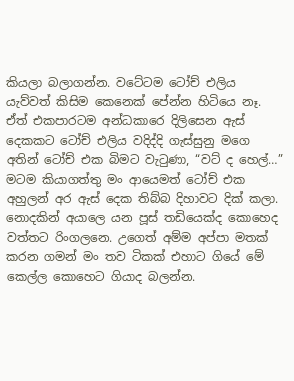කියලා බලාගන්න. වටේටම ටෝච් එලිය යැව්වත් කිසිම කෙනෙක් පේන්න හිටියෙ නෑ. ඒත් එකපාරටම අන්ධකාරෙ දිලිසෙන ඇස් දෙකකට ටෝච් එලිය වදිද්දි ගැස්සුනු මගෙ අතින් ටෝච් එක බිමට වැටුණා, “වට් ද හෙල්…” මටම කියාගත්තු මං ආයෙමත් ටෝච් එක අහුලන් අර ඇස් දෙක තිබ්බ දිහාවට දික් කලා. නොදකින් අයාලෙ යන පූස් තඩියෙක්ද කොහෙද වත්තට රිංගලනෙ. උගෙත් අම්ම අප්පා මතක් කරන ගමන් මං තව ටිකක් එහාට ගියේ මේ කෙල්ල කොහෙට ගියාද බලන්න.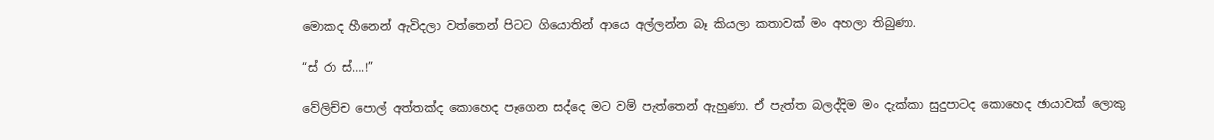මොකද හීනෙන් ඇවිදලා වත්තෙන් පිටට ගියොතින් ආයෙ අල්ලන්න බෑ කියලා කතාවක් මං අහලා තිබුණා.

“ස්‍ රා ස්….!”

වේලිච්ච පොල් අත්තක්ද කොහෙද පෑගෙන සද්දෙ මට වම් පැත්තෙන් ඇහුණා. ඒ පැත්ත බලද්දිම මං දැක්කා සුදුපාටද කොහෙද ඡායාවක් ලොකු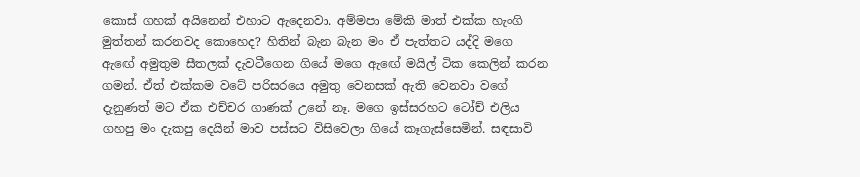කොස් ගහක් අයිනෙන් එහාට ඇදෙනවා. අම්මපා මේකි මාත් එක්ක හැංගි මුත්තන් කරනවද කොහෙද? හිතින් බැන බැන මං ඒ පැත්තට යද්දි මගෙ ඇඟේ අමුතුම සීතලක් දැවටීගෙන ගියේ මගෙ ඇඟේ මයිල් ටික කෙලින් කරන ගමන්. ඒත් එක්කම වටේ පරිසරයෙ අමුතු වෙනසක් ඇති වෙනවා වගේ දැනුණත් මට ඒක එච්චර ගාණක් උනේ නෑ. මගෙ ඉස්සරහට ටෝච් එලිය ගහපු මං දැකපු දෙයින් මාව පස්සට විසිවෙලා ගියේ කෑගැස්සෙමින්. සඳසාවි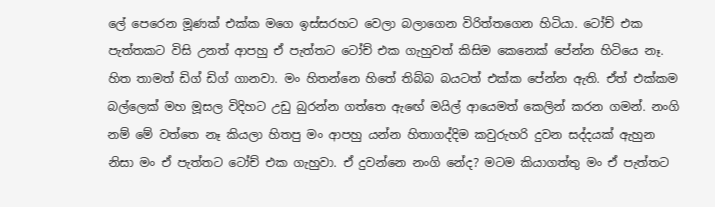ලේ පෙරෙන මූණක් එක්ක මගෙ ඉස්සරහට වෙලා බලාගෙන විරිත්තගෙන හිටියා. ටෝච් එක පැත්තකට විසි උනත් ආපහු ඒ පැත්තට ටෝච් එක ගැහුවත් කිසිම කෙනෙක් පේන්න හිටියෙ නෑ. හිත තාමත් ඩිග් ඩිග් ගානවා. මං හිතන්නෙ හිතේ තිබ්බ බයටත් එක්ක පේන්න ඇති. ඒත් එක්කම බල්ලෙක් මහ මූසල විදිහට උඩු බුරන්න ගත්තෙ ඇඟේ මයිල් ආයෙමත් කෙලින් ක‍රන ගමන්. නංගි නම් මේ වත්තෙ නෑ කියලා හිතපු මං ආපහු යන්න හිතාගද්දිම කවුරුහරි දුවන සද්දයක් ඇහුන නිසා මං ඒ පැත්තට ටෝච් එක ගැහුවා. ඒ දුවන්නෙ නංගි නේද? මටම කියාගත්තු මං ඒ පැත්තට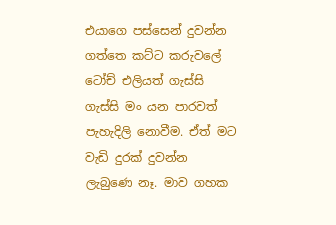එයාගෙ පස්සෙන් දුවන්න ගත්තෙ කට්ට කරුවලේ ටෝච් එලියත් ගැස්සි ගැස්සි මං යන පාරවත් පැහැදිලි නොවීම. ඒත් මට වැඩි දුරක් දුවන්න ලැබුණෙ නෑ. මාව ගහක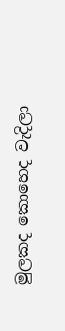මුලකද කොහෙද වැදිලා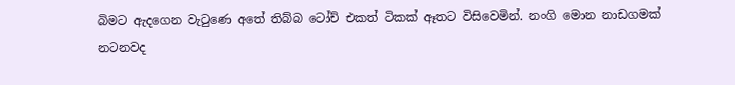බිමට ඇදගෙන වැටුණෙ අතේ තිබ්බ ටෝච් එකත් ටිකක් ඈතට විසිවෙමින්. නංගි මොන නාඩගමක් නටනවද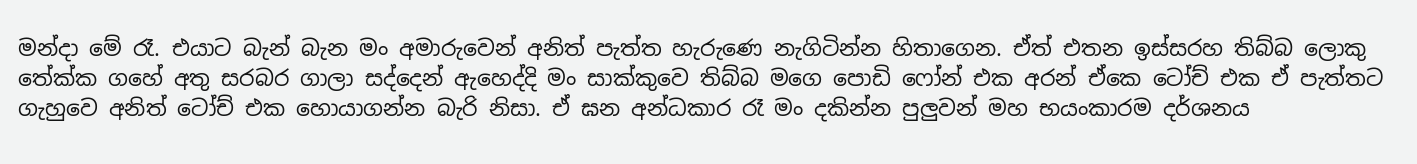මන්දා මේ රෑ. එයාට බැන් බැන මං අමාරුවෙන් අනිත් පැත්ත හැරුණෙ නැගිටින්න හිතාගෙන. ඒත් එතන ඉස්සරහ තිබ්බ ලොකු තේක්ක ගහේ අතු සරබර ගාලා සද්දෙන් ඇහෙද්දි මං සාක්කුවෙ තිබ්බ මගෙ පොඩි ෆෝන් එක අරන් ඒකෙ ටෝච් එක ඒ පැත්තට ගැහුවෙ අනිත් ටෝච් එක හොයාගන්න බැරි නිසා. ඒ ඝන අන්ධකාර රෑ මං දකින්න පුලුවන් මහ භයංකාරම දර්ශනය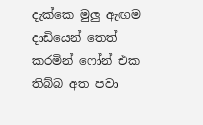දැක්කෙ මුලු ඇඟම දාඩියෙන් තෙත් කරමින් ෆෝන් එක තිබ්බ අත පවා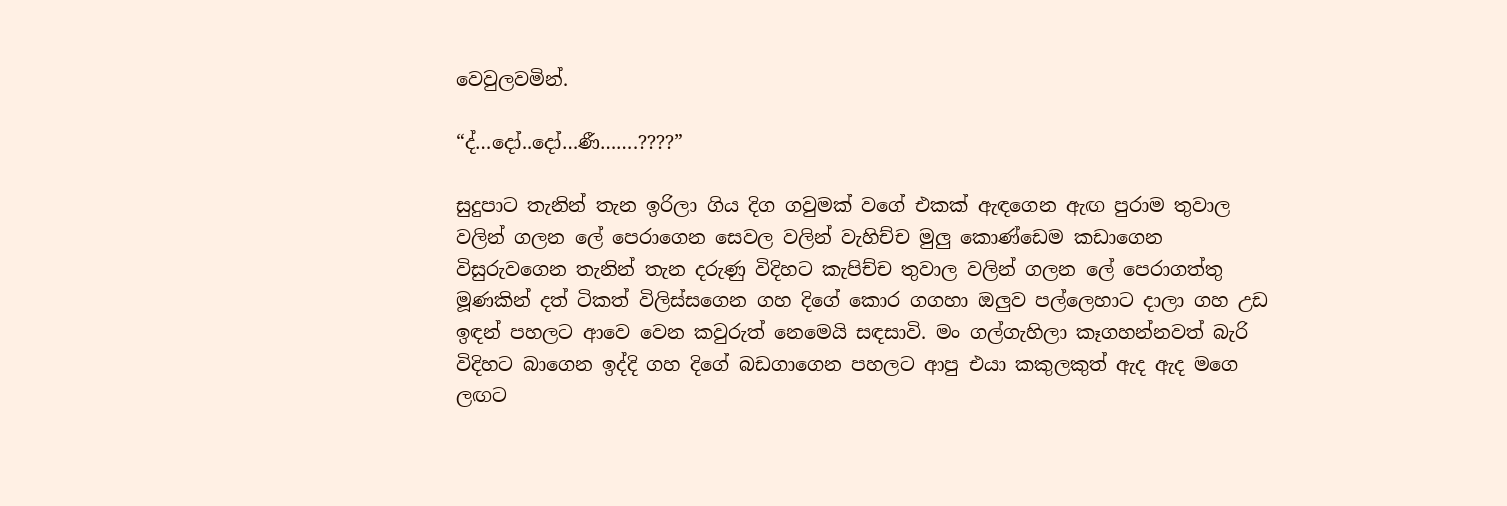වෙවුලවමින්.

“ද්…දෝ..දෝ…ණී…….????”

සුදුපාට තැනින් තැන ඉරිලා ගිය දිග ගවුමක් වගේ එකක් ඇඳගෙන ඇඟ පුරාම තුවාල වලින් ගලන ලේ පෙරාගෙන සෙවල වලින් වැහිච්ච මුලු කොණ්ඩෙම කඩාගෙන විසුරුවගෙන තැනින් තැන දරුණු විදිහට කැපිච්ච තුවාල වලින් ගලන ලේ පෙරාගත්තු මූණකින් දත් ටිකත් විලිස්සගෙන ගහ දිගේ කොර ගගහා ඔලුව පල්ලෙහාට දාලා ගහ උඩ ඉඳන් පහලට ආවෙ වෙන කවුරුත් නෙමෙයි සඳසාවි. මං ගල්ගැහිලා කෑගහන්නවත් බැරි විදිහට බාගෙන ඉද්දි ගහ දිගේ බඩගාගෙන පහලට ආපු එයා කකුලකුත් ඇද ඇද මගෙ ලඟට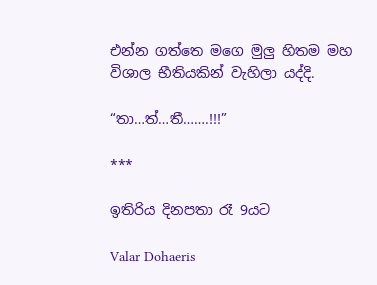එන්න ගත්තෙ මගෙ මුලු හිතම මහ විශාල භීතියකින් වැහිලා යද්දි.

“තා…ත්…තී…….!!!”

***

ඉතිරිය දිනපතා රෑ 9යට

Valar Dohaeris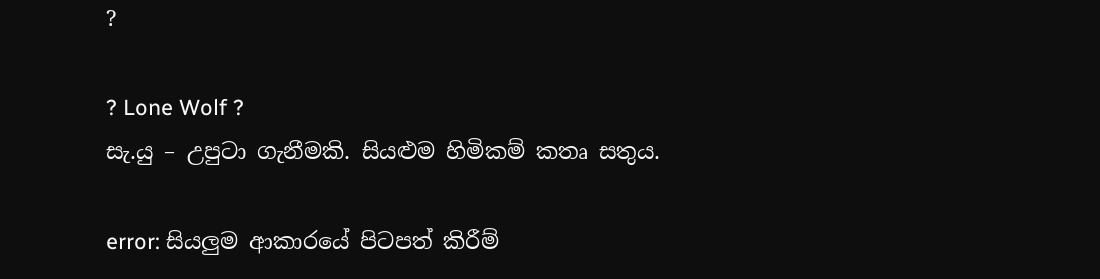?

? Lone Wolf ?
සැ.යු – උපුටා ගැනීමකි. සියළුම හිමිකම් කතෘ සතුය.

error: සියලුම ආකාරයේ පිටපත් කිරීම්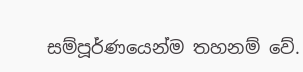සම්පූර්ණයෙන්ම තහනම් වේ.